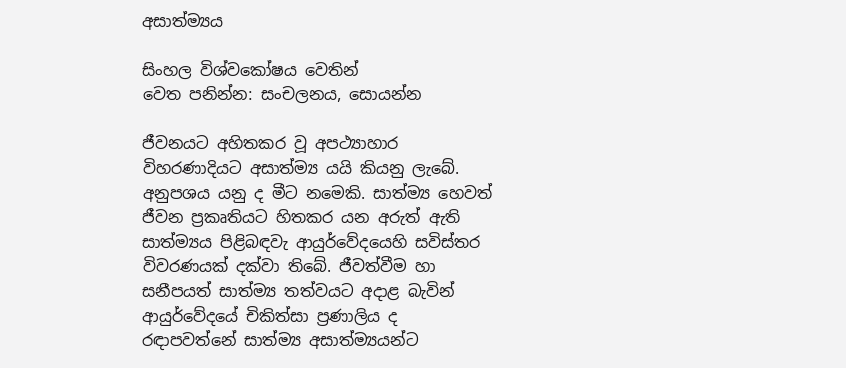අසාත්ම්‍යය

සිංහල විශ්වකෝෂය වෙතින්
වෙත පනින්න: සංචලනය, සොයන්න

ජීවනයට අහිතකර වූ අපථ්‍යාහාර විහරණාදියට අසාත්ම්‍ය යයි කියනු ලැබේ. අනුපශය යනු ද මීට නමෙකි. සාත්ම්‍ය හෙවත් ජීවන ප්‍රකෘතියට හිතකර යන අරුත් ඇති සාත්ම්‍යය පිළිබඳවැ ආයුර්වේදයෙහි සවිස්තර විවරණයක් දක්වා තිබේ. ජීවත්වීම හා සනීපයත් සාත්ම්‍ය තත්වයට අදාළ බැවින් ආයුර්වේදයේ චිකිත්සා ප්‍රණාලිය ද රඳාපවත්නේ සාත්ම්‍ය අසාත්ම්‍යයන්ට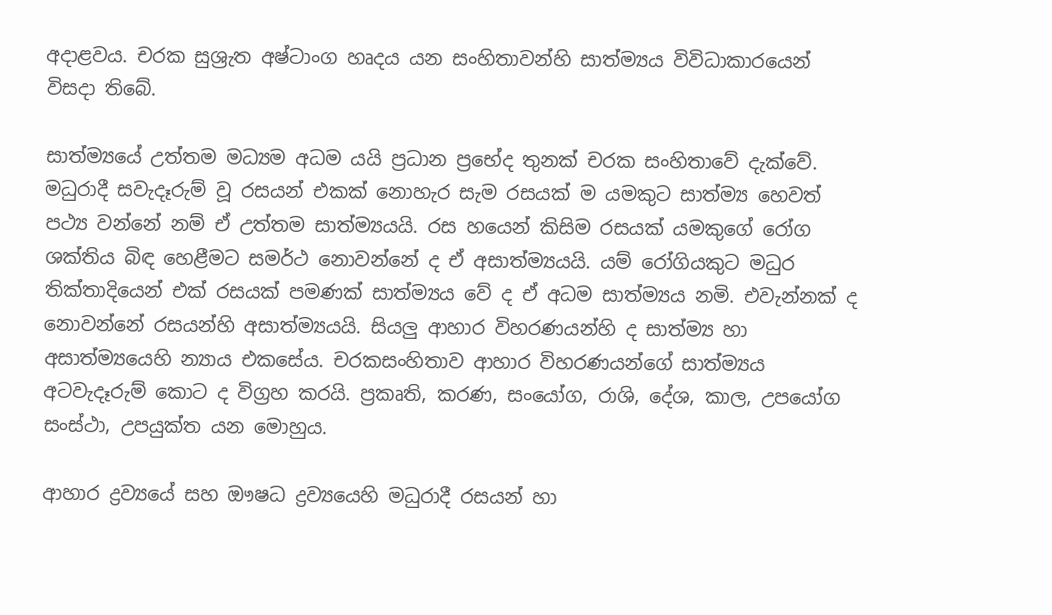අදාළවය. චරක සුශ්‍රැත අෂ්ටාංග හෘදය යන සංහිතාවන්හි සාත්ම්‍යය විවිධාකාරයෙන් විසදා තිබේ.

සාත්ම්‍යයේ උත්තම මධ්‍යම අධම යයි ප්‍රධාන ප්‍රභේද තුනක් චරක සංහිතාවේ දැක්වේ. මධුරාදී සවැදෑරුම් වූ රසයන් එකක් නොහැර සැම රසයක් ම යමකුට සාත්ම්‍ය හෙවත් පථ්‍ය වන්නේ නම් ඒ උත්තම සාත්ම්‍යයයි. රස හයෙන් කිසිම රසයක් යමකුගේ රෝග ශක්තිය බිඳ හෙළීමට සමර්ථ නොවන්නේ ද ඒ අසාත්ම්‍යයයි. යම් රෝගියකුට මධුර තික්තාදියෙන් එක් රසයක් පමණක් සාත්ම්‍යය වේ ද ඒ අධම සාත්ම්‍යය නමි. එවැන්නක් ද නොවන්නේ රසයන්හි අසාත්ම්‍යයයි. සියලු ආහාර විහරණයන්හි ද සාත්ම්‍ය හා අසාත්ම්‍යයෙහි න්‍යාය එකසේය. චරකසංහිතාව ආහාර විහරණයන්ගේ සාත්ම්‍යය අටවැදෑරුම් කොට ද විග්‍රහ කරයි. ප්‍රකෘති, කරණ, සංයෝග, රාශි, දේශ, කාල, උපයෝග සංස්ථා, උපයුක්ත යන මොහුය.

ආහාර ද්‍රව්‍යයේ සහ ඖෂධ ද්‍රව්‍යයෙහි මධුරාදී රසයන් හා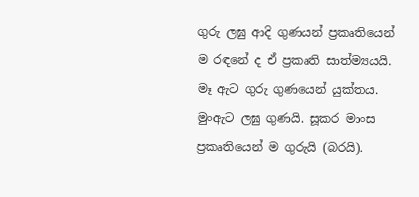ගුරු ලඝු ආදි ගුණයන් ප්‍රකෘතියෙන් ම රඳනේ ද ඒ ප්‍රකෘති සාත්ම්‍යයයි. මෑ ඇට ගුරු ගුණයෙන් යුක්තය. මුංඇට ලඝු ගුණයි. සූකර මාංස ප්‍රකෘතියෙන් ම ගුරුයි (බරයි).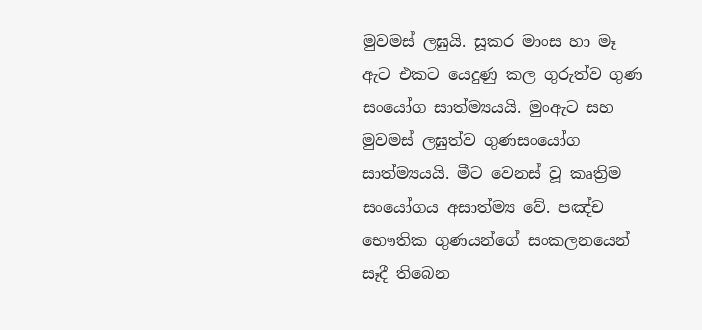මුවමස් ලඝුයි. සූකර මාංස හා මෑ ඇට එකට යෙදුණු කල ගුරුත්ව ගුණ සංයෝග සාත්ම්‍යයයි. මුංඇට සහ මුවමස් ලඝුත්ව ගුණසංයෝග සාත්ම්‍යයයි. මීට වෙනස් වූ කෘත්‍රිම සංයෝගය අසාත්ම්‍ය වේ. පඤ්ච භෞතික ගුණයන්ගේ සංකලනයෙන් සෑදී තිබෙන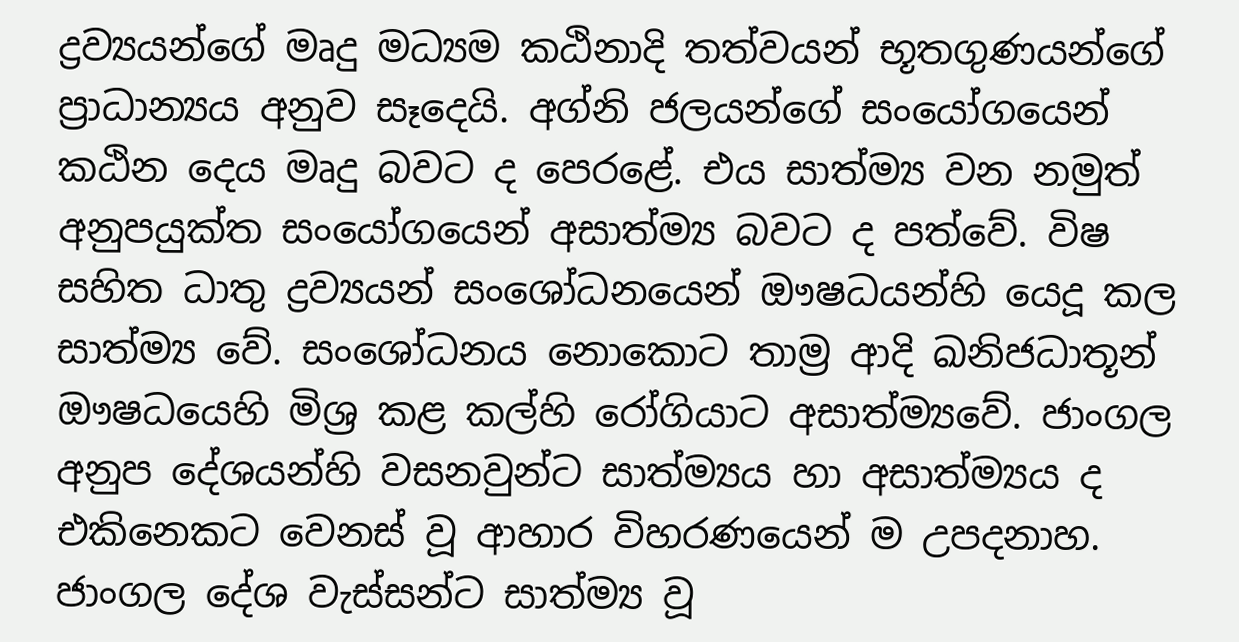ද්‍රව්‍යයන්ගේ මෘදු මධ්‍යම කඨිනාදි තත්වයන් භූතගුණයන්ගේ ප්‍රාධාන්‍යය අනුව සෑදෙයි. අග්නි ජලයන්ගේ සංයෝගයෙන් කඨින දෙය මෘදු බවට ද පෙරළේ. එය සාත්ම්‍ය වන නමුත් අනුපයුක්ත සංයෝගයෙන් අසාත්ම්‍ය බවට ද පත්වේ. විෂ සහිත ධාතු ද්‍රව්‍යයන් සංශෝධනයෙන් ඖෂධයන්හි යෙදූ කල සාත්ම්‍ය වේ. සංශෝධනය නොකොට තාම්‍ර ආදි ඛනිජධාතූන් ඖෂධයෙහි මිශ්‍ර කළ කල්හි රෝගියාට අසාත්ම්‍යවේ. ජාංගල අනුප දේශයන්හි වසනවුන්ට සාත්ම්‍යය හා අසාත්ම්‍යය ද එකිනෙකට වෙනස් වූ ආහාර විහරණයෙන් ම උපදනාහ. ජාංගල දේශ වැස්සන්ට සාත්ම්‍ය වූ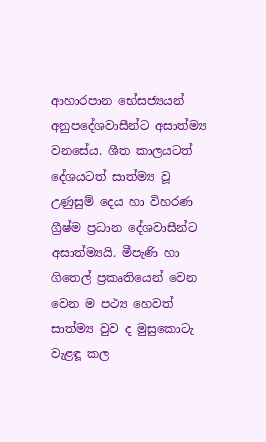ආහාරපාන භේසජ්‍යයන් අනුපදේශවාසීන්ට අසාත්ම්‍ය වනසේය. ශීත කාලයටත් දේශයටත් සාත්ම්‍ය වූ උණුසුම් දෙය හා විහරණ ග්‍රීෂ්ම ප්‍රධාන දේශවාසීන්ට අසාත්ම්‍යයි. මීපැණි හා ගිතෙල් ප්‍රකෘතියෙන් වෙන වෙන ම පථ්‍ය හෙවත් සාත්ම්‍ය වුව ද මුසුකොටැ වැළඳූ කල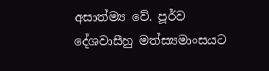අසාත්ම්‍ය වේ. පූර්ව දේශවාසීහු මත්ස්‍යමාංසයට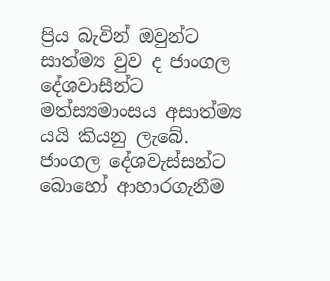ප්‍රිය බැවින් ඔවුන්ට සාත්ම්‍ය වුව ද ජාංගල දේශවාසීන්ට මත්ස්‍යමාංසය අසාත්ම්‍ය යයි කියනු ලැබේ. ජාංගල දේශවැස්සන්ට බොහෝ ආහාරගැනීම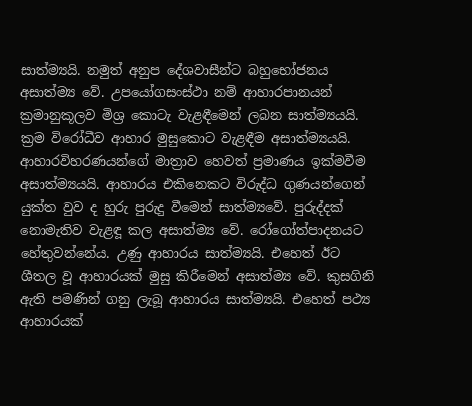සාත්ම්‍යයි. නමුත් අනුප දේශවාසීන්ට බහුභෝජනය අසාත්ම්‍ය වේ. උපයෝගසංස්ථා නම් ආහාරපානයන් ක්‍රමානුකූලව මිශ්‍ර කොටැ වැළඳීමෙන් ලබන සාත්ම්‍යයයි. ක්‍රම විරෝධීව ආහාර මුසුකොට වැළඳීම අසාත්ම්‍යයයි. ආහාරවිහරණයන්ගේ මාත්‍රාව හෙවත් ප්‍රමාණය ඉක්මවීම අසාත්ම්‍යයයි. ආහාරය එකිනෙකට විරුද්ධ ගුණයන්ගෙන් යුක්ත වුව ද හුරු පුරුදු වීමෙන් සාත්ම්‍යවේ. පුරුද්දක් නොමැතිව වැළඳූ කල අසාත්ම්‍ය වේ. රෝගෝත්පාදනයට හේතුවන්නේය. උණු ආහාරය සාත්ම්‍යයි. එහෙත් ඊට ශීතල වූ ආහාරයක් මුසු කිරීමෙන් අසාත්ම්‍ය වේ. කුසගිනි ඇති පමණින් ගනු ලැබූ ආහාරය සාත්ම්‍යයි. එහෙත් පථ්‍ය ආහාරයක්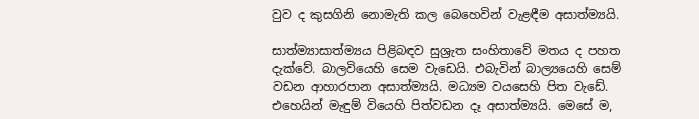වුව ද කුසගිනි නොමැති කල බෙහෙවින් වැළඳීම අසාත්ම්‍යයි.

සාත්ම්‍යාසාත්ම්‍යය පිළිබඳව සුශ්‍රැත සංහිතාවේ මතය ද පහත දැක්වේ. බාලවියෙහි සෙම වැඩෙයි. එබැවින් බාල්‍යයෙහි සෙම් වඩන ආහාරපාන අසාත්ම්‍යයි. මධ්‍යම වයසෙහි පිත වැඩේ. එහෙයින් මැඳුම් වියෙහි පිත්වඩන දෑ අසාත්ම්‍යයි. මෙසේ ම,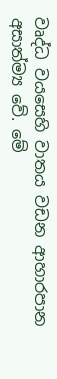වෘද්ධ වයසෙහි වාතය වඩන ආහාරපාන අසාත්ම්‍ය වේ. මේ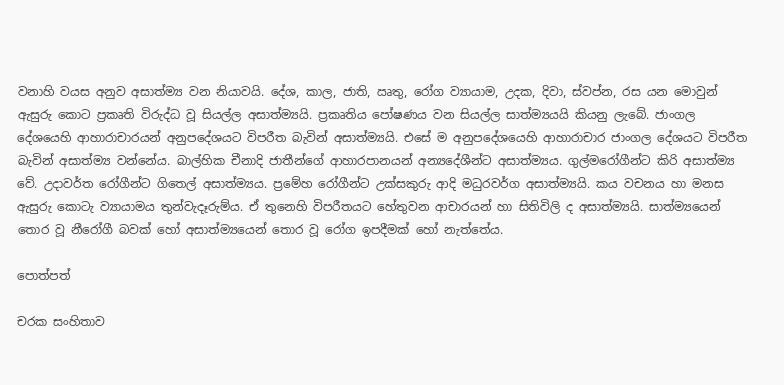වනාහි වයස අනුව අසාත්ම්‍ය වන නියාවයි. දේශ, කාල, ජාති, ඍතු, රෝග ව්‍යායාම, උදක, දිවා, ස්වප්න, රස යන මොවුන් ඇසුරු කොට ප්‍රකෘති විරුද්ධ වූ සියල්ල අසාත්ම්‍යයි. ප්‍රකෘතිය පෝෂණය වන සියල්ල සාත්ම්‍යයයි කියනු ලැබේ. ජාංගල දේශයෙහි ආහාරාචාරයන් අනුපදේශයට විපරීත බැවින් අසාත්ම්‍යයි. එසේ ම අනුපදේශයෙහි ආහාරාචාර ජාංගල දේශයට විපරීත බැවින් අසාත්ම්‍ය වන්නේය. බාල්හික චීනාදි ජාතීන්ගේ ආහාරපානයන් අන්‍යදේශීන්ට අසාත්ම්‍යය. ගුල්මරෝගීන්ට කිරි අසාත්ම්‍ය වේ. උදාවර්ත රෝගීන්ට ගිතෙල් අසාත්ම්‍යය. ප්‍රමේහ රෝගීන්ට උක්සකුරු ආදි මධුරවර්ග අසාත්ම්‍යයි. කය වචනය හා මනස ඇසුරු කොටැ ව්‍යායාමය තුන්වැදෑරුම්ය. ඒ තුනෙහි විපරීතයට හේතුවන ආචාරයන් හා සිතිවිලි ද අසාත්ම්‍යයි. සාත්ම්‍යයෙන් තොර වූ නීරෝගී බවක් හෝ අසාත්ම්‍යයෙන් තොර වූ රෝග ඉපදීමක් හෝ නැත්තේය.

පොත්පත්

චරක සංහිතාව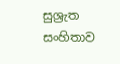සුශ්‍රැත සංහිතාව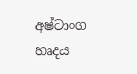අෂ්ටාංග හෘදය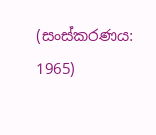(සංස්කරණය: 1965)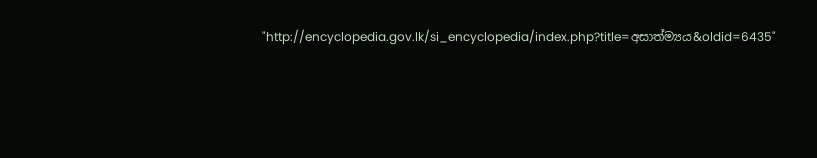"http://encyclopedia.gov.lk/si_encyclopedia/index.php?title=අසාත්ම්‍යය&oldid=6435"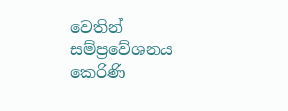වෙතින් සම්ප්‍රවේශනය කෙරිණි